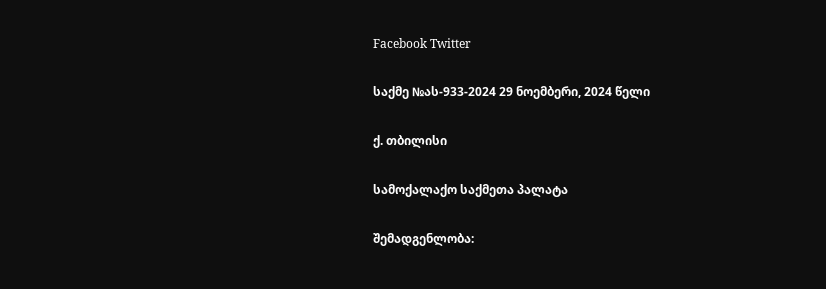Facebook Twitter

საქმე №ას-933-2024 29 ნოემბერი, 2024 წელი

ქ. თბილისი

სამოქალაქო საქმეთა პალატა

შემადგენლობა: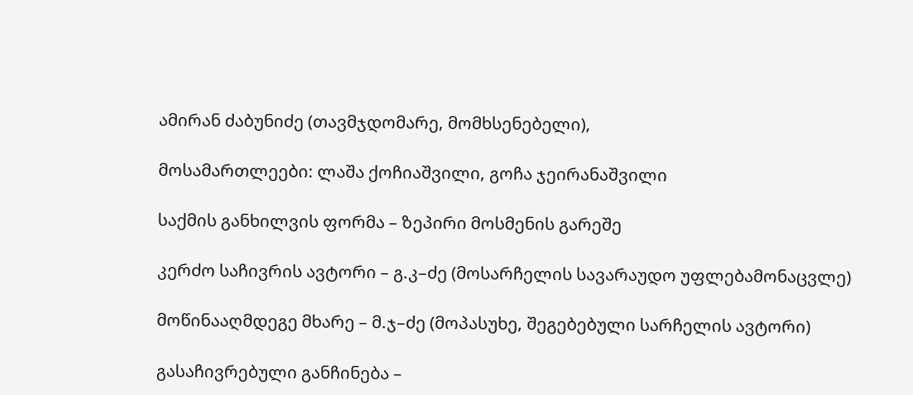ამირან ძაბუნიძე (თავმჯდომარე, მომხსენებელი),

მოსამართლეები: ლაშა ქოჩიაშვილი, გოჩა ჯეირანაშვილი

საქმის განხილვის ფორმა – ზეპირი მოსმენის გარეშე

კერძო საჩივრის ავტორი – გ.კ–ძე (მოსარჩელის სავარაუდო უფლებამონაცვლე)

მოწინააღმდეგე მხარე – მ.ჯ–ძე (მოპასუხე, შეგებებული სარჩელის ავტორი)

გასაჩივრებული განჩინება –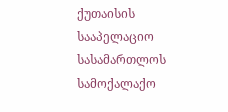ქუთაისის სააპელაციო სასამართლოს სამოქალაქო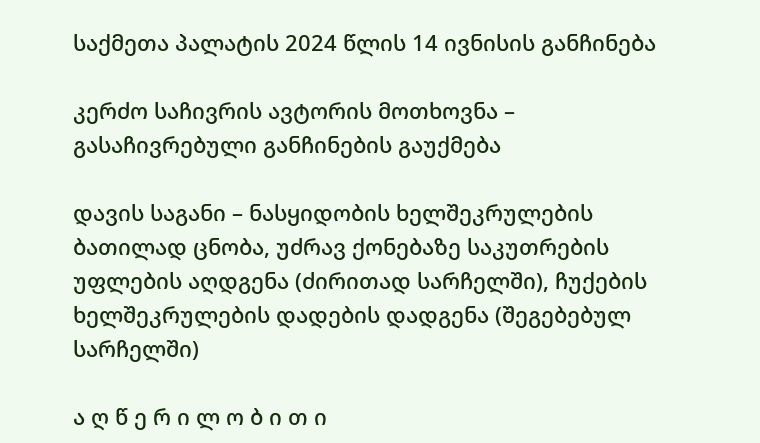საქმეთა პალატის 2024 წლის 14 ივნისის განჩინება

კერძო საჩივრის ავტორის მოთხოვნა – გასაჩივრებული განჩინების გაუქმება

დავის საგანი – ნასყიდობის ხელშეკრულების ბათილად ცნობა, უძრავ ქონებაზე საკუთრების უფლების აღდგენა (ძირითად სარჩელში), ჩუქების ხელშეკრულების დადების დადგენა (შეგებებულ სარჩელში)

ა ღ წ ე რ ი ლ ო ბ ი თ ი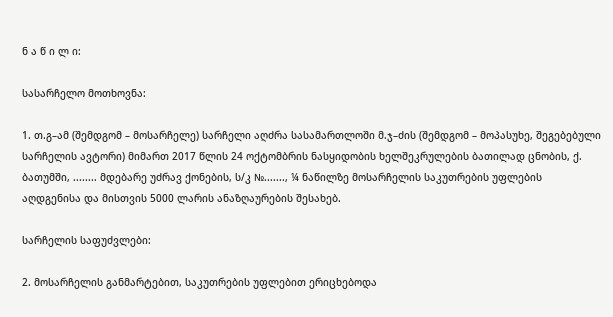ნ ა წ ი ლ ი:

სასარჩელო მოთხოვნა:

1. თ.გ–ამ (შემდგომ – მოსარჩელე) სარჩელი აღძრა სასამართლოში მ.ჯ–ძის (შემდგომ – მოპასუხე, შეგებებული სარჩელის ავტორი) მიმართ 2017 წლის 24 ოქტომბრის ნასყიდობის ხელშეკრულების ბათილად ცნობის, ქ. ბათუმში, ........ მდებარე უძრავ ქონების, ს/კ №......., ¼ ნაწილზე მოსარჩელის საკუთრების უფლების აღდგენისა და მისთვის 5000 ლარის ანაზღაურების შესახებ.

სარჩელის საფუძვლები:

2. მოსარჩელის განმარტებით, საკუთრების უფლებით ერიცხებოდა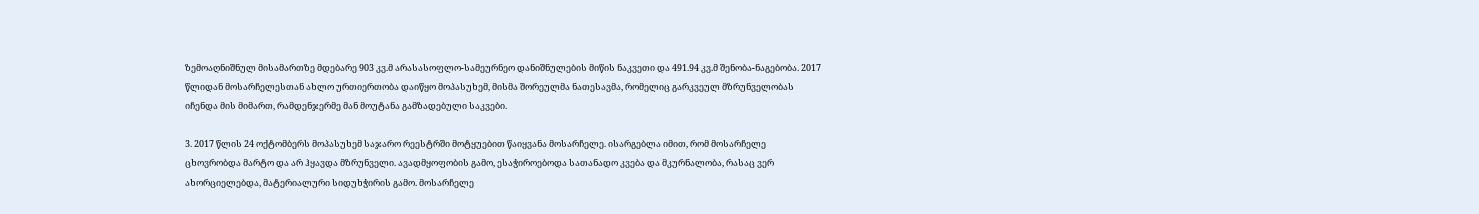ზემოაღნიშნულ მისამართზე მდებარე 903 კვ.მ არასასოფლო-სამეურნეო დანიშნულების მიწის ნაკვეთი და 491.94 კვ.მ შენობა-ნაგებობა. 2017 წლიდან მოსარჩელესთან ახლო ურთიერთობა დაიწყო მოპასუხემ, მისმა შორეულმა ნათესავმა, რომელიც გარკვეულ მზრუნველობას იჩენდა მის მიმართ, რამდენჯერმე მან მოუტანა გამზადებული საკვები.

3. 2017 წლის 24 ოქტომბერს მოპასუხემ საჯარო რეესტრში მოტყუებით წაიყვანა მოსარჩელე. ისარგებლა იმით, რომ მოსარჩელე ცხოვრობდა მარტო და არ ჰყავდა მზრუნველი. ავადმყოფობის გამო, ესაჭიროებოდა სათანადო კვება და მკურნალობა, რასაც ვერ ახორციელებდა, მატერიალური სიდუხჭირის გამო. მოსარჩელე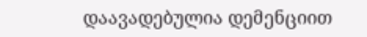დაავადებულია დემენციით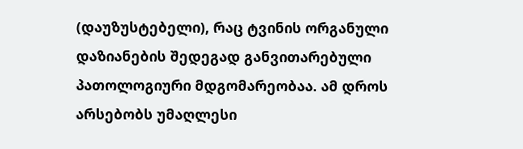(დაუზუსტებელი), რაც ტვინის ორგანული დაზიანების შედეგად განვითარებული პათოლოგიური მდგომარეობაა. ამ დროს არსებობს უმაღლესი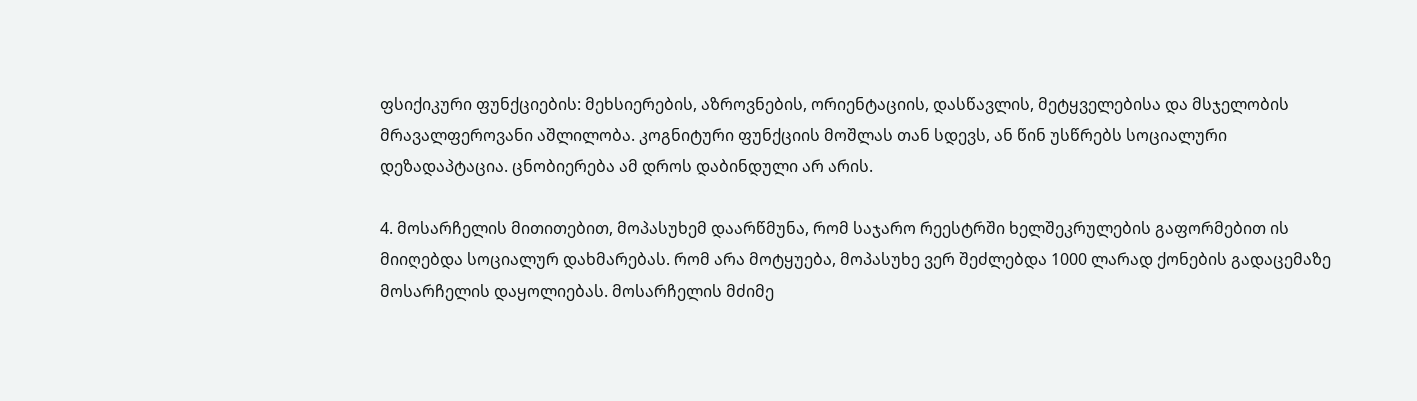ფსიქიკური ფუნქციების: მეხსიერების, აზროვნების, ორიენტაციის, დასწავლის, მეტყველებისა და მსჯელობის მრავალფეროვანი აშლილობა. კოგნიტური ფუნქციის მოშლას თან სდევს, ან წინ უსწრებს სოციალური დეზადაპტაცია. ცნობიერება ამ დროს დაბინდული არ არის.

4. მოსარჩელის მითითებით, მოპასუხემ დაარწმუნა, რომ საჯარო რეესტრში ხელშეკრულების გაფორმებით ის მიიღებდა სოციალურ დახმარებას. რომ არა მოტყუება, მოპასუხე ვერ შეძლებდა 1000 ლარად ქონების გადაცემაზე მოსარჩელის დაყოლიებას. მოსარჩელის მძიმე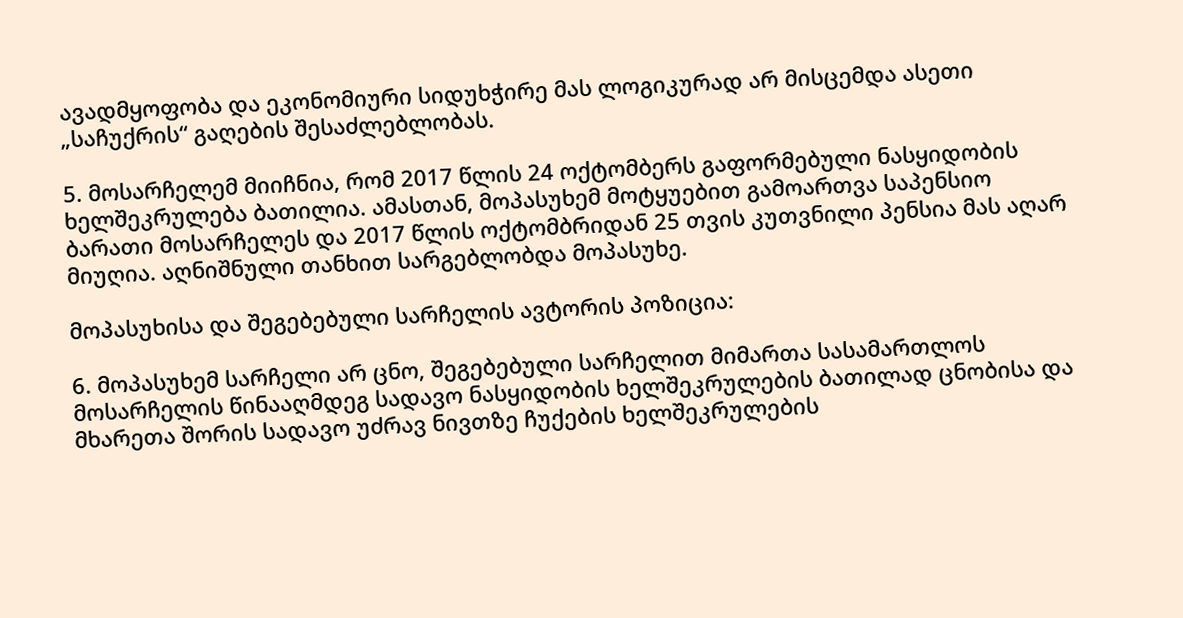ავადმყოფობა და ეკონომიური სიდუხჭირე მას ლოგიკურად არ მისცემდა ასეთი „საჩუქრის“ გაღების შესაძლებლობას.

5. მოსარჩელემ მიიჩნია, რომ 2017 წლის 24 ოქტომბერს გაფორმებული ნასყიდობის ხელშეკრულება ბათილია. ამასთან, მოპასუხემ მოტყუებით გამოართვა საპენსიო ბარათი მოსარჩელეს და 2017 წლის ოქტომბრიდან 25 თვის კუთვნილი პენსია მას აღარ მიუღია. აღნიშნული თანხით სარგებლობდა მოპასუხე.

მოპასუხისა და შეგებებული სარჩელის ავტორის პოზიცია:

6. მოპასუხემ სარჩელი არ ცნო, შეგებებული სარჩელით მიმართა სასამართლოს მოსარჩელის წინააღმდეგ სადავო ნასყიდობის ხელშეკრულების ბათილად ცნობისა და მხარეთა შორის სადავო უძრავ ნივთზე ჩუქების ხელშეკრულების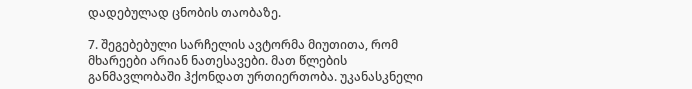დადებულად ცნობის თაობაზე.

7. შეგებებული სარჩელის ავტორმა მიუთითა, რომ მხარეები არიან ნათესავები. მათ წლების განმავლობაში ჰქონდათ ურთიერთობა. უკანასკნელი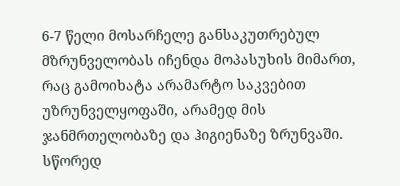6-7 წელი მოსარჩელე განსაკუთრებულ მზრუნველობას იჩენდა მოპასუხის მიმართ, რაც გამოიხატა არამარტო საკვებით უზრუნველყოფაში, არამედ მის ჯანმრთელობაზე და ჰიგიენაზე ზრუნვაში. სწორედ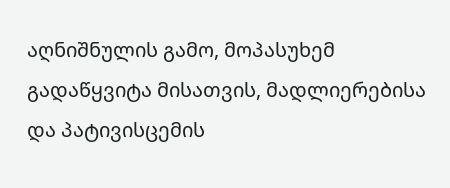აღნიშნულის გამო, მოპასუხემ გადაწყვიტა მისათვის, მადლიერებისა და პატივისცემის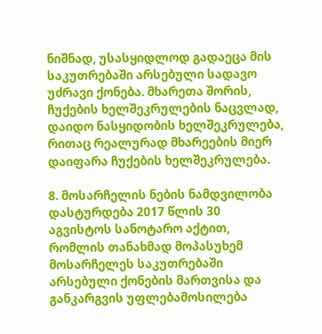ნიშნად, უსასყიდლოდ გადაეცა მის საკუთრებაში არსებული სადავო უძრავი ქონება. მხარეთა შორის, ჩუქების ხელშეკრულების ნაცვლად, დაიდო ნასყიდობის ხელშეკრულება, რითაც რეალურად მხარეების მიერ დაიფარა ჩუქების ხელშეკრულება.

8. მოსარჩელის ნების ნამდვილობა დასტურდება 2017 წლის 30 აგვისტოს სანოტარო აქტით, რომლის თანახმად მოპასუხემ მოსარჩელეს საკუთრებაში არსებული ქონების მართვისა და განკარგვის უფლებამოსილება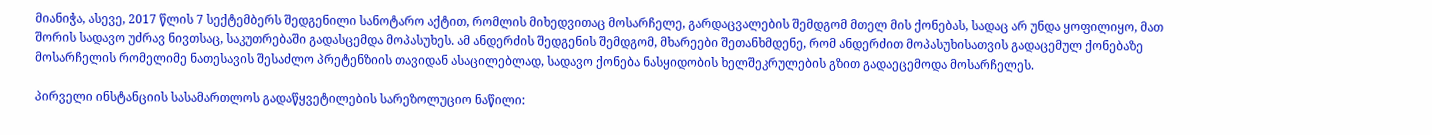მიანიჭა, ასევე, 2017 წლის 7 სექტემბერს შედგენილი სანოტარო აქტით, რომლის მიხედვითაც მოსარჩელე, გარდაცვალების შემდგომ მთელ მის ქონებას, სადაც არ უნდა ყოფილიყო, მათ შორის სადავო უძრავ ნივთსაც, საკუთრებაში გადასცემდა მოპასუხეს. ამ ანდერძის შედგენის შემდგომ, მხარეები შეთანხმდენე, რომ ანდერძით მოპასუხისათვის გადაცემულ ქონებაზე მოსარჩელის რომელიმე ნათესავის შესაძლო პრეტენზიის თავიდან ასაცილებლად, სადავო ქონება ნასყიდობის ხელშეკრულების გზით გადაეცემოდა მოსარჩელეს.

პირველი ინსტანციის სასამართლოს გადაწყვეტილების სარეზოლუციო ნაწილი: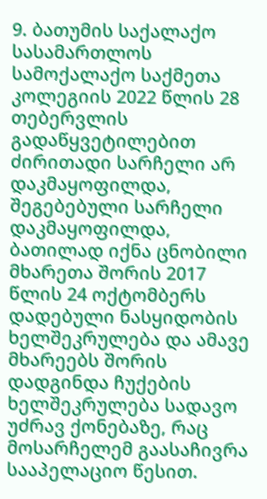9. ბათუმის საქალაქო სასამართლოს სამოქალაქო საქმეთა კოლეგიის 2022 წლის 28 თებერვლის გადაწყვეტილებით ძირითადი სარჩელი არ დაკმაყოფილდა, შეგებებული სარჩელი დაკმაყოფილდა, ბათილად იქნა ცნობილი მხარეთა შორის 2017 წლის 24 ოქტომბერს დადებული ნასყიდობის ხელშეკრულება და ამავე მხარეებს შორის დადგინდა ჩუქების ხელშეკრულება სადავო უძრავ ქონებაზე, რაც მოსარჩელემ გაასაჩივრა სააპელაციო წესით.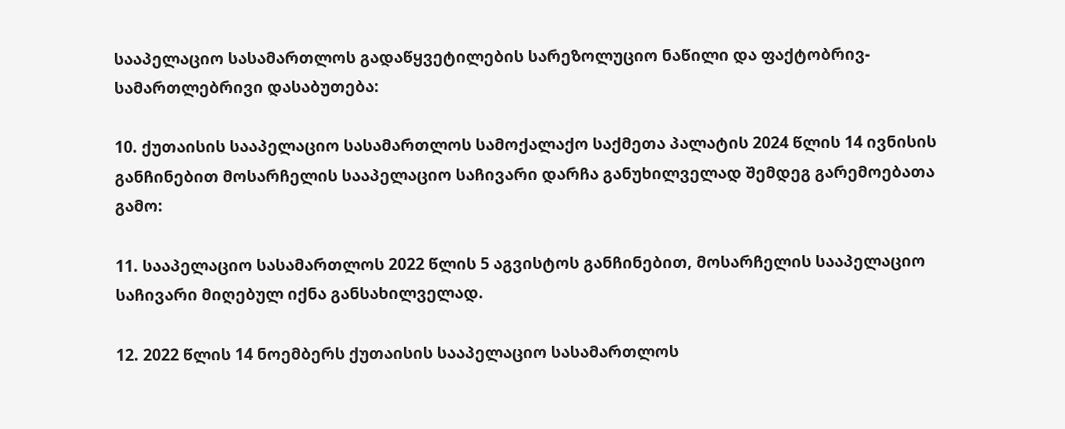სააპელაციო სასამართლოს გადაწყვეტილების სარეზოლუციო ნაწილი და ფაქტობრივ-სამართლებრივი დასაბუთება:

10. ქუთაისის სააპელაციო სასამართლოს სამოქალაქო საქმეთა პალატის 2024 წლის 14 ივნისის განჩინებით მოსარჩელის სააპელაციო საჩივარი დარჩა განუხილველად შემდეგ გარემოებათა გამო:

11. სააპელაციო სასამართლოს 2022 წლის 5 აგვისტოს განჩინებით, მოსარჩელის სააპელაციო საჩივარი მიღებულ იქნა განსახილველად.

12. 2022 წლის 14 ნოემბერს ქუთაისის სააპელაციო სასამართლოს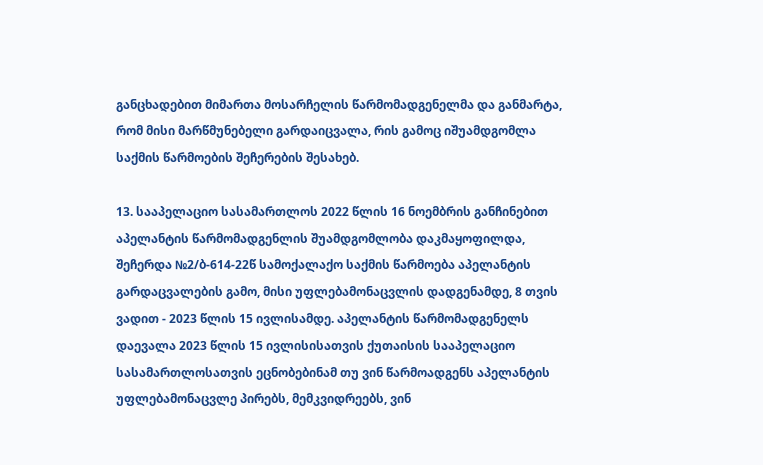განცხადებით მიმართა მოსარჩელის წარმომადგენელმა და განმარტა, რომ მისი მარწმუნებელი გარდაიცვალა, რის გამოც იშუამდგომლა საქმის წარმოების შეჩერების შესახებ.

13. სააპელაციო სასამართლოს 2022 წლის 16 ნოემბრის განჩინებით აპელანტის წარმომადგენლის შუამდგომლობა დაკმაყოფილდა, შეჩერდა №2/ბ-614-22წ სამოქალაქო საქმის წარმოება აპელანტის გარდაცვალების გამო, მისი უფლებამონაცვლის დადგენამდე, 8 თვის ვადით - 2023 წლის 15 ივლისამდე. აპელანტის წარმომადგენელს დაევალა 2023 წლის 15 ივლისისათვის ქუთაისის სააპელაციო სასამართლოსათვის ეცნობებინამ თუ ვინ წარმოადგენს აპელანტის უფლებამონაცვლე პირებს, მემკვიდრეებს, ვინ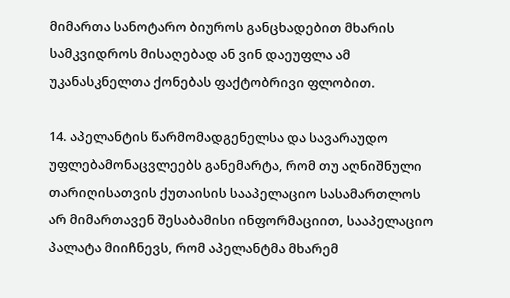მიმართა სანოტარო ბიუროს განცხადებით მხარის სამკვიდროს მისაღებად ან ვინ დაეუფლა ამ უკანასკნელთა ქონებას ფაქტობრივი ფლობით.

14. აპელანტის წარმომადგენელსა და სავარაუდო უფლებამონაცვლეებს განემარტა, რომ თუ აღნიშნული თარიღისათვის ქუთაისის სააპელაციო სასამართლოს არ მიმართავენ შესაბამისი ინფორმაციით, სააპელაციო პალატა მიიჩნევს, რომ აპელანტმა მხარემ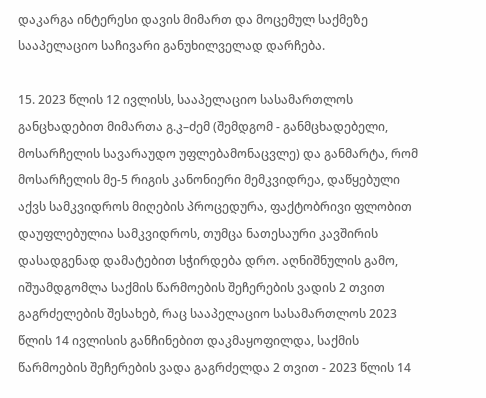დაკარგა ინტერესი დავის მიმართ და მოცემულ საქმეზე სააპელაციო საჩივარი განუხილველად დარჩება.

15. 2023 წლის 12 ივლისს, სააპელაციო სასამართლოს განცხადებით მიმართა გ.კ–ძემ (შემდგომ - განმცხადებელი, მოსარჩელის სავარაუდო უფლებამონაცვლე) და განმარტა, რომ მოსარჩელის მე-5 რიგის კანონიერი მემკვიდრეა, დაწყებული აქვს სამკვიდროს მიღების პროცედურა, ფაქტობრივი ფლობით დაუფლებულია სამკვიდროს, თუმცა ნათესაური კავშირის დასადგენად დამატებით სჭირდება დრო. აღნიშნულის გამო, იშუამდგომლა საქმის წარმოების შეჩერების ვადის 2 თვით გაგრძელების შესახებ, რაც სააპელაციო სასამართლოს 2023 წლის 14 ივლისის განჩინებით დაკმაყოფილდა, საქმის წარმოების შეჩერების ვადა გაგრძელდა 2 თვით - 2023 წლის 14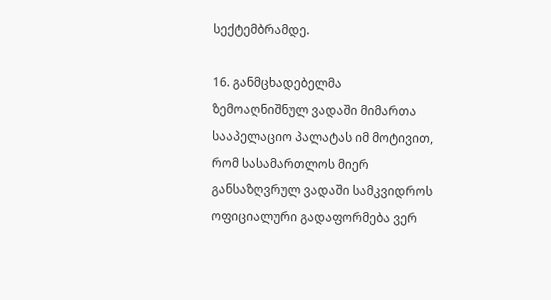სექტემბრამდე.

16. განმცხადებელმა ზემოაღნიშნულ ვადაში მიმართა სააპელაციო პალატას იმ მოტივით, რომ სასამართლოს მიერ განსაზღვრულ ვადაში სამკვიდროს ოფიციალური გადაფორმება ვერ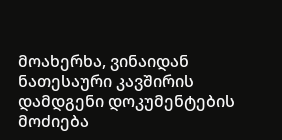მოახერხა, ვინაიდან ნათესაური კავშირის დამდგენი დოკუმენტების მოძიება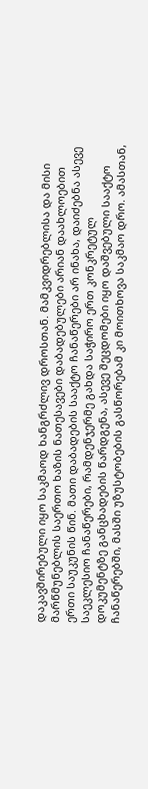დაკავშირებული იყო საკმაოდ ხანგრძლივ დროსთან. მამკვიდრებლისა და მისი მარწმუნებლის საერთო ხაზის ნათესავები დაბადებულები არიან დაახლოებით ერთი საუკუნის წინ. მათი დაბადების სააქტო ჩანაწერები არ ინახა, დაიძებნა ასევე საეკლესიო ჩანაწერები, რამდენჯერმე გახდა საჭირო ერთ კონკრეტულ დოკუმენტზე განცხადების წარდგენა, ასევე შეცდომები იყო დაშვებული სააქტო ჩანაწერებში, მასში უზუსტობების გასწორებამ კი მოითხოვა საკმაო დრო. ამასთან,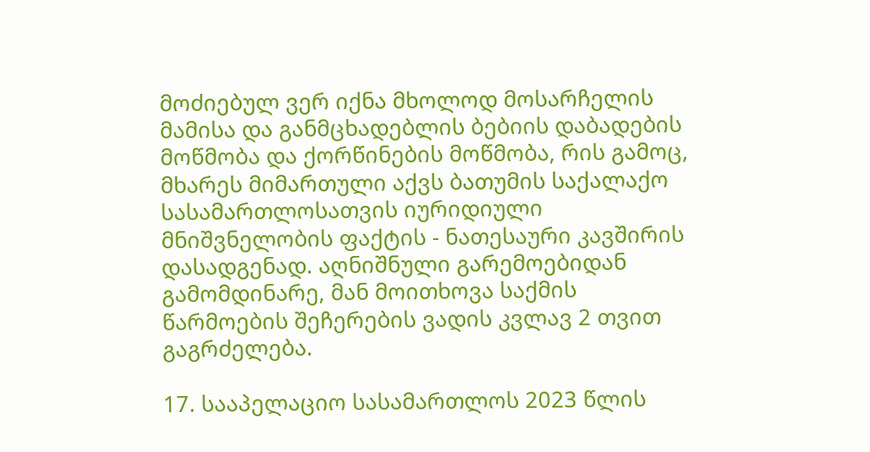მოძიებულ ვერ იქნა მხოლოდ მოსარჩელის მამისა და განმცხადებლის ბებიის დაბადების მოწმობა და ქორწინების მოწმობა, რის გამოც, მხარეს მიმართული აქვს ბათუმის საქალაქო სასამართლოსათვის იურიდიული მნიშვნელობის ფაქტის - ნათესაური კავშირის დასადგენად. აღნიშნული გარემოებიდან გამომდინარე, მან მოითხოვა საქმის წარმოების შეჩერების ვადის კვლავ 2 თვით გაგრძელება.

17. სააპელაციო სასამართლოს 2023 წლის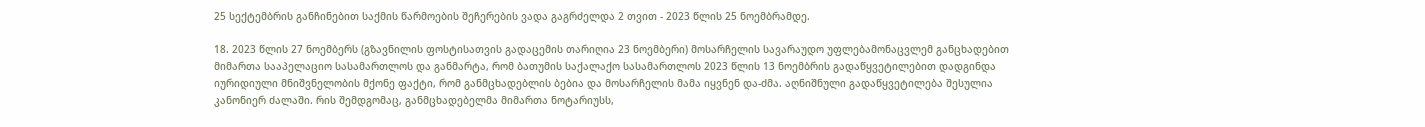25 სექტემბრის განჩინებით საქმის წარმოების შეჩერების ვადა გაგრძელდა 2 თვით - 2023 წლის 25 ნოემბრამდე.

18. 2023 წლის 27 ნოემბერს (გზავნილის ფოსტისათვის გადაცემის თარიღია 23 ნოემბერი) მოსარჩელის სავარაუდო უფლებამონაცვლემ განცხადებით მიმართა სააპელაციო სასამართლოს და განმარტა, რომ ბათუმის საქალაქო სასამართლოს 2023 წლის 13 ნოემბრის გადაწყვეტილებით დადგინდა იურიდიული მნიშვნელობის მქონე ფაქტი, რომ განმცხადებლის ბებია და მოსარჩელის მამა იყვნენ და-ძმა. აღნიშნული გადაწყვეტილება შესულია კანონიერ ძალაში. რის შემდგომაც, განმცხადებელმა მიმართა ნოტარიუსს,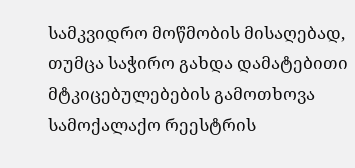სამკვიდრო მოწმობის მისაღებად, თუმცა საჭირო გახდა დამატებითი მტკიცებულებების გამოთხოვა სამოქალაქო რეესტრის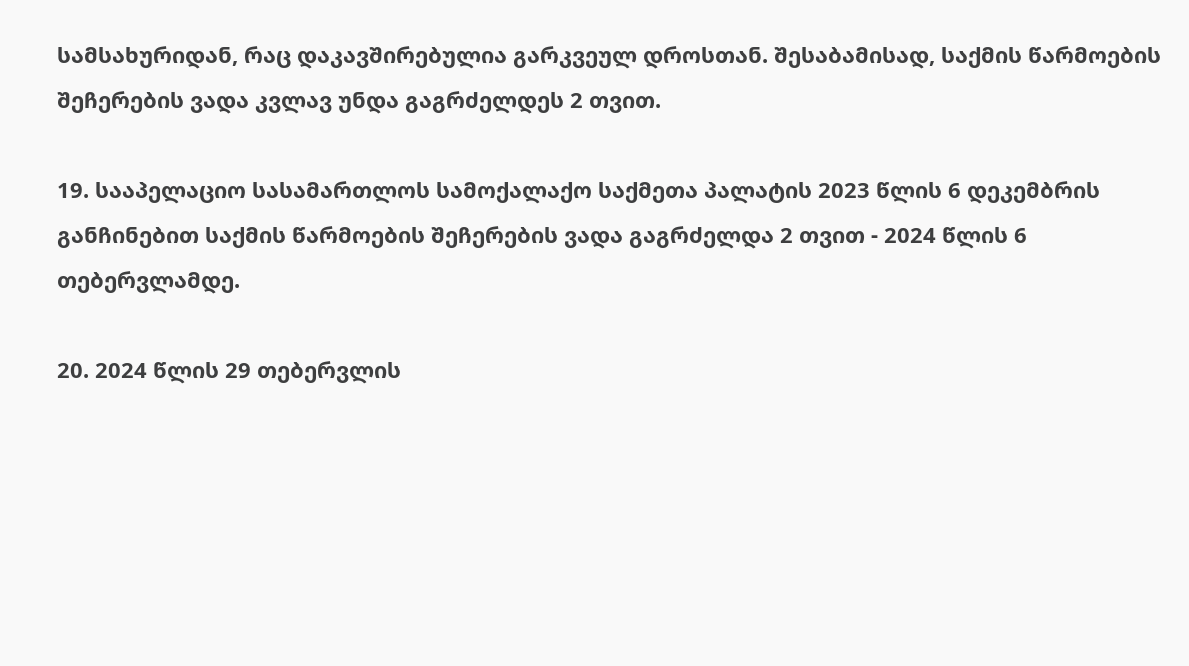სამსახურიდან, რაც დაკავშირებულია გარკვეულ დროსთან. შესაბამისად, საქმის წარმოების შეჩერების ვადა კვლავ უნდა გაგრძელდეს 2 თვით.

19. სააპელაციო სასამართლოს სამოქალაქო საქმეთა პალატის 2023 წლის 6 დეკემბრის განჩინებით საქმის წარმოების შეჩერების ვადა გაგრძელდა 2 თვით - 2024 წლის 6 თებერვლამდე.

20. 2024 წლის 29 თებერვლის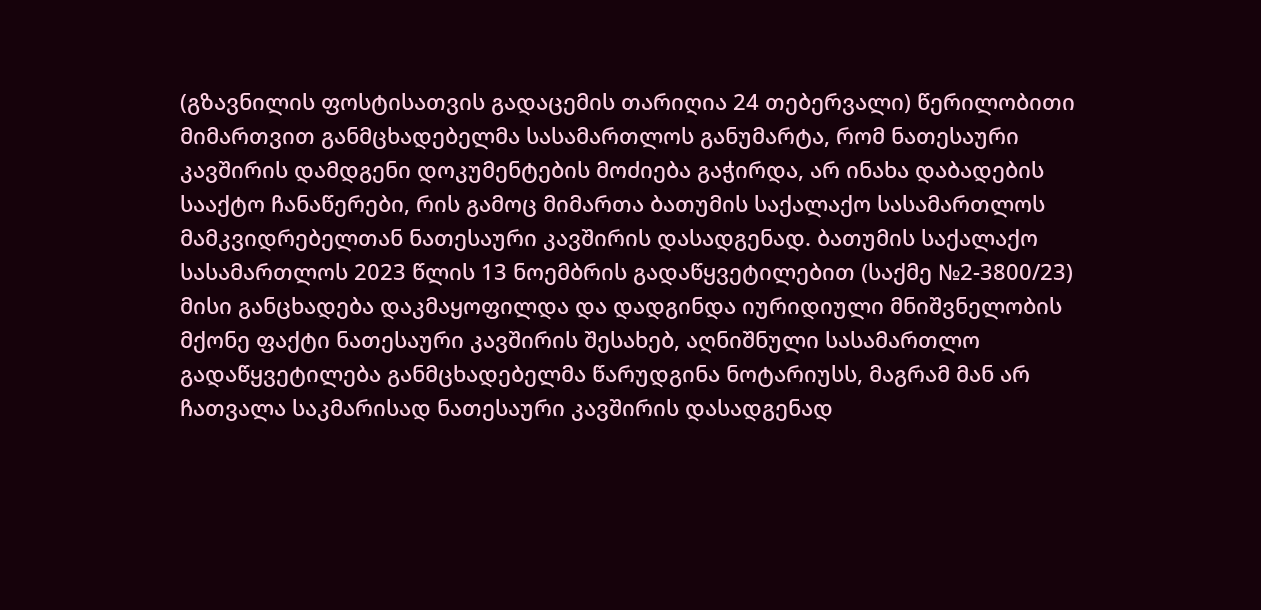(გზავნილის ფოსტისათვის გადაცემის თარიღია 24 თებერვალი) წერილობითი მიმართვით განმცხადებელმა სასამართლოს განუმარტა, რომ ნათესაური კავშირის დამდგენი დოკუმენტების მოძიება გაჭირდა, არ ინახა დაბადების სააქტო ჩანაწერები, რის გამოც მიმართა ბათუმის საქალაქო სასამართლოს მამკვიდრებელთან ნათესაური კავშირის დასადგენად. ბათუმის საქალაქო სასამართლოს 2023 წლის 13 ნოემბრის გადაწყვეტილებით (საქმე №2-3800/23) მისი განცხადება დაკმაყოფილდა და დადგინდა იურიდიული მნიშვნელობის მქონე ფაქტი ნათესაური კავშირის შესახებ, აღნიშნული სასამართლო გადაწყვეტილება განმცხადებელმა წარუდგინა ნოტარიუსს, მაგრამ მან არ ჩათვალა საკმარისად ნათესაური კავშირის დასადგენად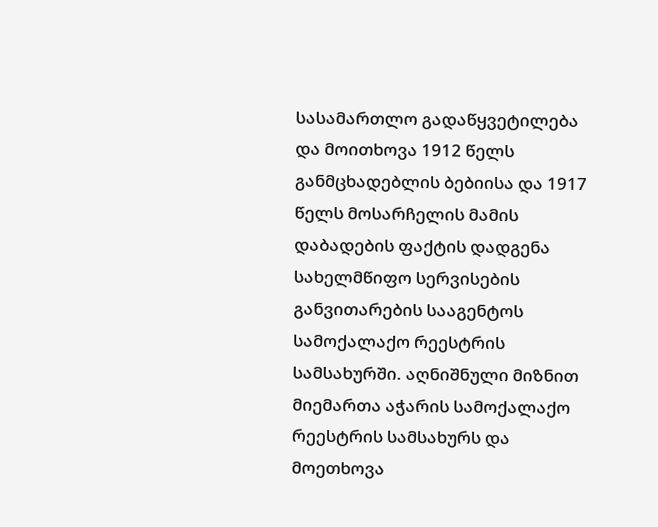სასამართლო გადაწყვეტილება და მოითხოვა 1912 წელს განმცხადებლის ბებიისა და 1917 წელს მოსარჩელის მამის დაბადების ფაქტის დადგენა სახელმწიფო სერვისების განვითარების სააგენტოს სამოქალაქო რეესტრის სამსახურში. აღნიშნული მიზნით მიემართა აჭარის სამოქალაქო რეესტრის სამსახურს და მოეთხოვა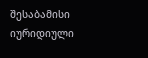შესაბამისი იურიდიული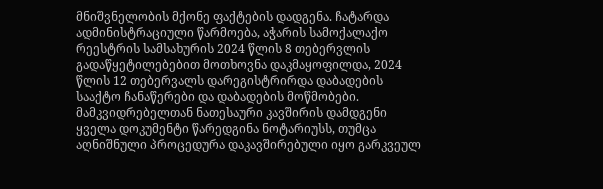მნიშვნელობის მქონე ფაქტების დადგენა. ჩატარდა ადმინისტრაციული წარმოება, აჭარის სამოქალაქო რეესტრის სამსახურის 2024 წლის 8 თებერვლის გადაწყეტილებებით მოთხოვნა დაკმაყოფილდა, 2024 წლის 12 თებერვალს დარეგისტრირდა დაბადების სააქტო ჩანაწერები და დაბადების მოწმობები. მამკვიდრებელთან ნათესაური კავშირის დამდგენი ყველა დოკუმენტი წარედგინა ნოტარიუსს, თუმცა აღნიშნული პროცედურა დაკავშირებული იყო გარკვეულ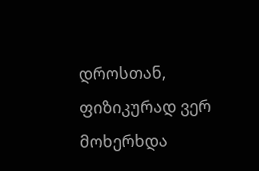დროსთან, ფიზიკურად ვერ მოხერხდა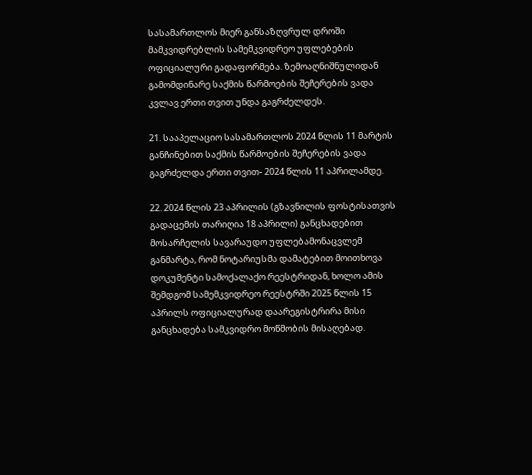სასამართლოს მიერ განსაზღვრულ დროში მამკვიდრებლის სამემკვიდრეო უფლებების ოფიციალური გადაფორმება. ზემოაღნიშნულიდან გამომდინარე საქმის წარმოების შეჩერების ვადა კვლავ ერთი თვით უნდა გაგრძელდეს.

21. სააპელაციო სასამართლოს 2024 წლის 11 მარტის განჩინებით საქმის წარმოების შეჩერების ვადა გაგრძელდა ერთი თვით- 2024 წლის 11 აპრილამდე.

22. 2024 წლის 23 აპრილის (გზავნილის ფოსტისათვის გადაცემის თარიღია 18 აპრილი) განცხადებით მოსარჩელის სავარაუდო უფლებამონაცვლემ განმარტა, რომ ნოტარიუსმა დამატებით მოითხოვა დოკუმენტი სამოქალაქო რეესტრიდან, ხოლო ამის შემდგომ სამემკვიდრეო რეესტრში 2025 წლის 15 აპრილს ოფიციალურად დაარეგისტრირა მისი განცხადება სამკვიდრო მოწმობის მისაღებად.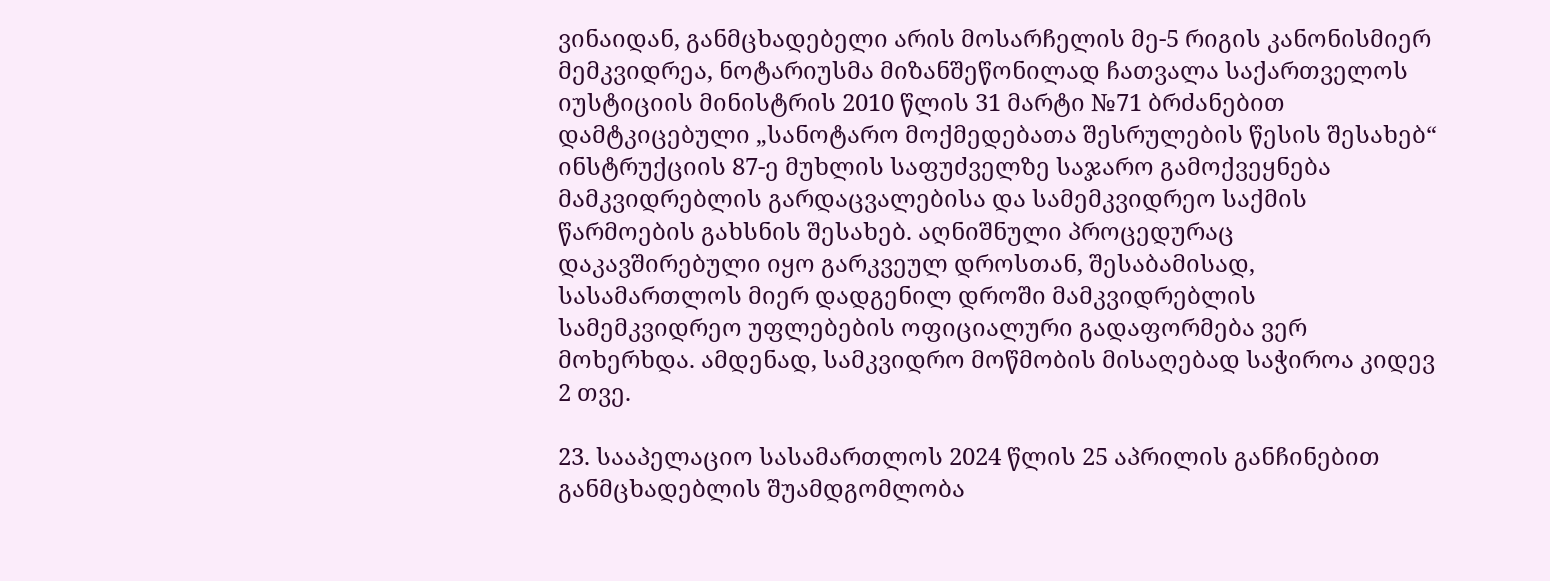ვინაიდან, განმცხადებელი არის მოსარჩელის მე-5 რიგის კანონისმიერ მემკვიდრეა, ნოტარიუსმა მიზანშეწონილად ჩათვალა საქართველოს იუსტიციის მინისტრის 2010 წლის 31 მარტი №71 ბრძანებით დამტკიცებული „სანოტარო მოქმედებათა შესრულების წესის შესახებ“ ინსტრუქციის 87-ე მუხლის საფუძველზე საჯარო გამოქვეყნება მამკვიდრებლის გარდაცვალებისა და სამემკვიდრეო საქმის წარმოების გახსნის შესახებ. აღნიშნული პროცედურაც დაკავშირებული იყო გარკვეულ დროსთან, შესაბამისად, სასამართლოს მიერ დადგენილ დროში მამკვიდრებლის სამემკვიდრეო უფლებების ოფიციალური გადაფორმება ვერ მოხერხდა. ამდენად, სამკვიდრო მოწმობის მისაღებად საჭიროა კიდევ 2 თვე.

23. სააპელაციო სასამართლოს 2024 წლის 25 აპრილის განჩინებით განმცხადებლის შუამდგომლობა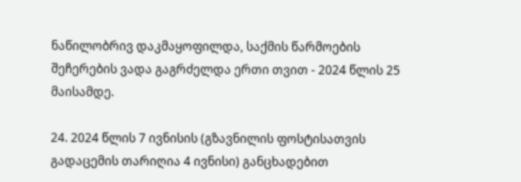ნაწილობრივ დაკმაყოფილდა, საქმის წარმოების შეჩერების ვადა გაგრძელდა ერთი თვით - 2024 წლის 25 მაისამდე.

24. 2024 წლის 7 ივნისის (გზავნილის ფოსტისათვის გადაცემის თარიღია 4 ივნისი) განცხადებით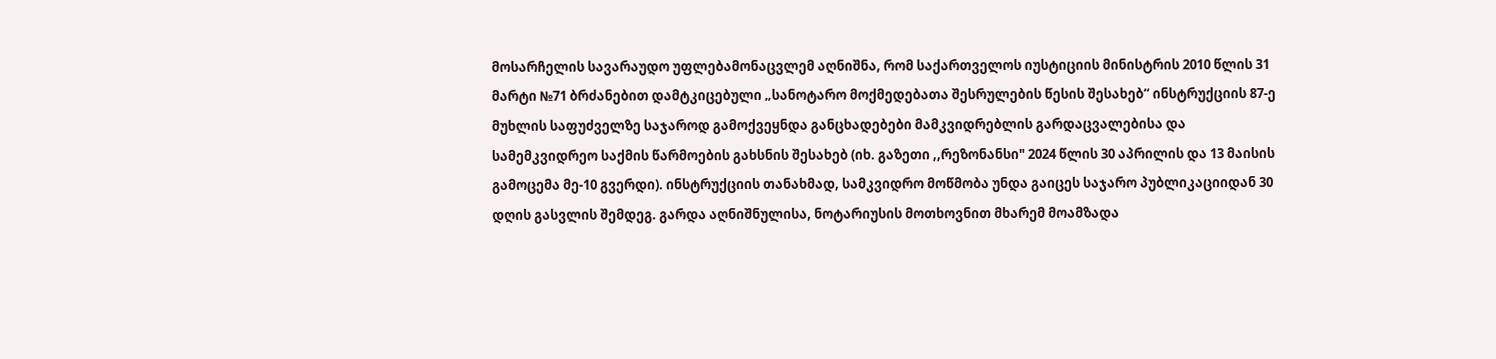მოსარჩელის სავარაუდო უფლებამონაცვლემ აღნიშნა, რომ საქართველოს იუსტიციის მინისტრის 2010 წლის 31 მარტი №71 ბრძანებით დამტკიცებული „სანოტარო მოქმედებათა შესრულების წესის შესახებ“ ინსტრუქციის 87-ე მუხლის საფუძველზე საჯაროდ გამოქვეყნდა განცხადებები მამკვიდრებლის გარდაცვალებისა და სამემკვიდრეო საქმის წარმოების გახსნის შესახებ (იხ. გაზეთი ,,რეზონანსი" 2024 წლის 30 აპრილის და 13 მაისის გამოცემა მე-10 გვერდი). ინსტრუქციის თანახმად, სამკვიდრო მოწმობა უნდა გაიცეს საჯარო პუბლიკაციიდან 30 დღის გასვლის შემდეგ. გარდა აღნიშნულისა, ნოტარიუსის მოთხოვნით მხარემ მოამზადა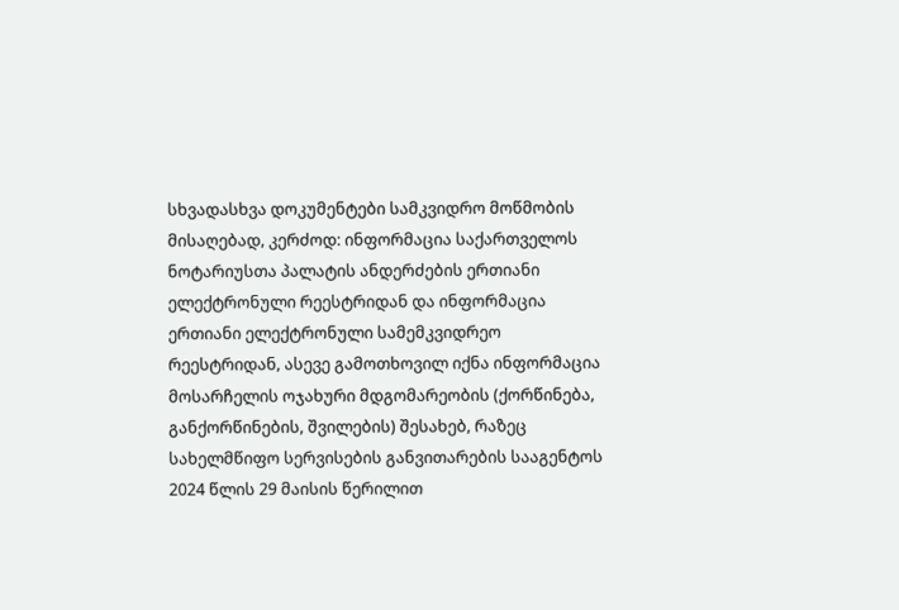სხვადასხვა დოკუმენტები სამკვიდრო მოწმობის მისაღებად, კერძოდ: ინფორმაცია საქართველოს ნოტარიუსთა პალატის ანდერძების ერთიანი ელექტრონული რეესტრიდან და ინფორმაცია ერთიანი ელექტრონული სამემკვიდრეო რეესტრიდან, ასევე გამოთხოვილ იქნა ინფორმაცია მოსარჩელის ოჯახური მდგომარეობის (ქორწინება, განქორწინების, შვილების) შესახებ, რაზეც სახელმწიფო სერვისების განვითარების სააგენტოს 2024 წლის 29 მაისის წერილით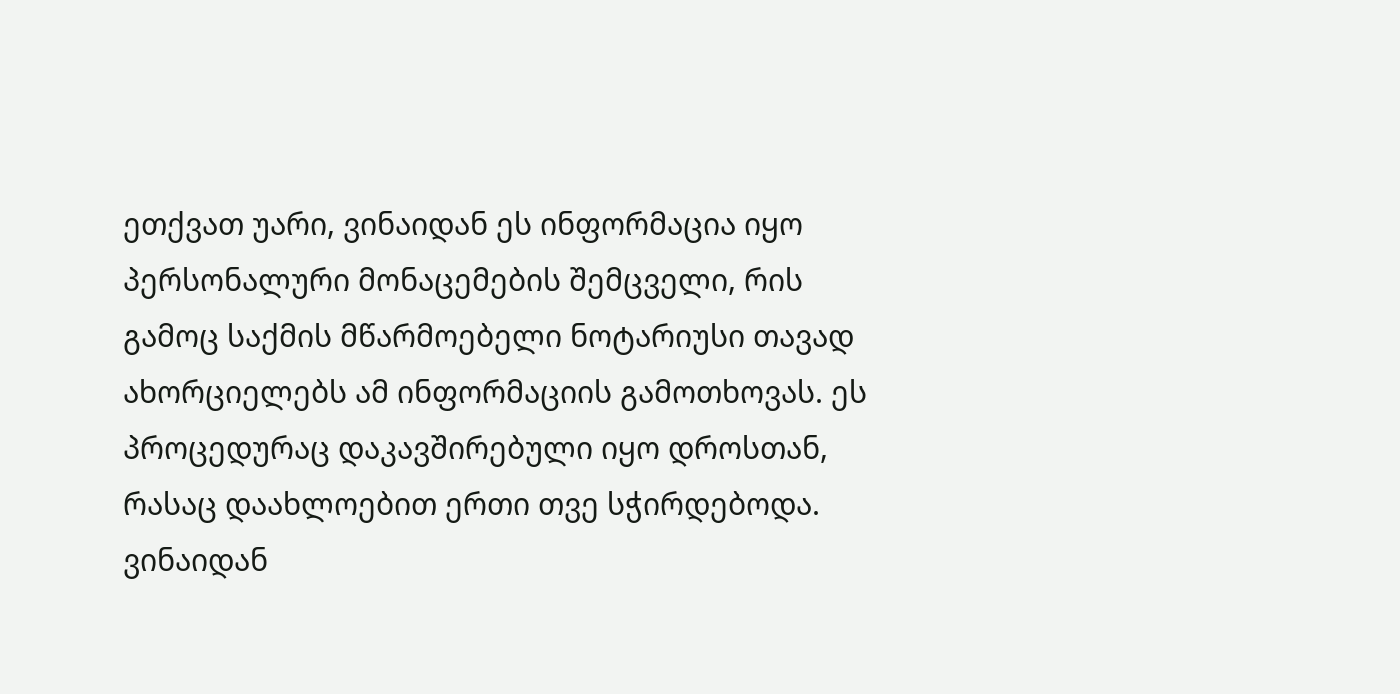ეთქვათ უარი, ვინაიდან ეს ინფორმაცია იყო პერსონალური მონაცემების შემცველი, რის გამოც საქმის მწარმოებელი ნოტარიუსი თავად ახორციელებს ამ ინფორმაციის გამოთხოვას. ეს პროცედურაც დაკავშირებული იყო დროსთან, რასაც დაახლოებით ერთი თვე სჭირდებოდა. ვინაიდან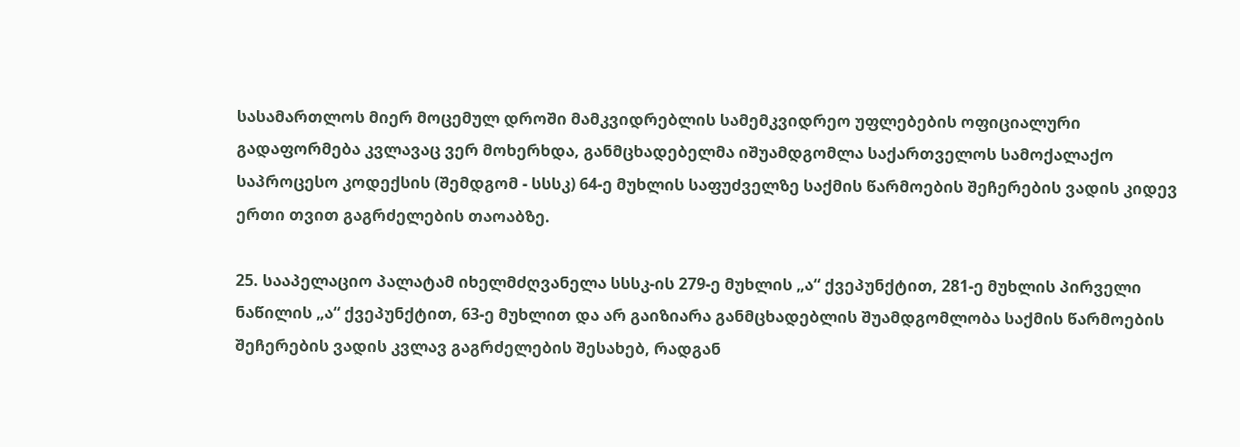სასამართლოს მიერ მოცემულ დროში მამკვიდრებლის სამემკვიდრეო უფლებების ოფიციალური გადაფორმება კვლავაც ვერ მოხერხდა, განმცხადებელმა იშუამდგომლა საქართველოს სამოქალაქო საპროცესო კოდექსის (შემდგომ - სსსკ) 64-ე მუხლის საფუძველზე საქმის წარმოების შეჩერების ვადის კიდევ ერთი თვით გაგრძელების თაოაბზე.

25. სააპელაციო პალატამ იხელმძღვანელა სსსკ-ის 279-ე მუხლის „ა“ ქვეპუნქტით, 281-ე მუხლის პირველი ნაწილის „ა“ ქვეპუნქტით, 63-ე მუხლით და არ გაიზიარა განმცხადებლის შუამდგომლობა საქმის წარმოების შეჩერების ვადის კვლავ გაგრძელების შესახებ, რადგან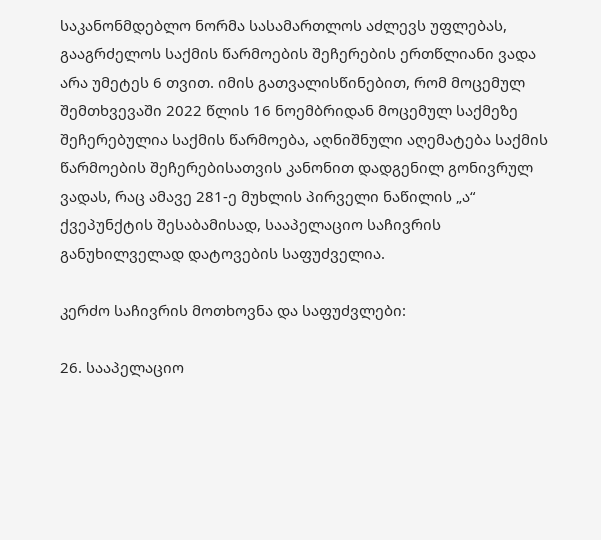საკანონმდებლო ნორმა სასამართლოს აძლევს უფლებას, გააგრძელოს საქმის წარმოების შეჩერების ერთწლიანი ვადა არა უმეტეს 6 თვით. იმის გათვალისწინებით, რომ მოცემულ შემთხვევაში 2022 წლის 16 ნოემბრიდან მოცემულ საქმეზე შეჩერებულია საქმის წარმოება, აღნიშნული აღემატება საქმის წარმოების შეჩერებისათვის კანონით დადგენილ გონივრულ ვადას, რაც ამავე 281-ე მუხლის პირველი ნაწილის „ა“ ქვეპუნქტის შესაბამისად, სააპელაციო საჩივრის განუხილველად დატოვების საფუძველია.

კერძო საჩივრის მოთხოვნა და საფუძვლები:

26. სააპელაციო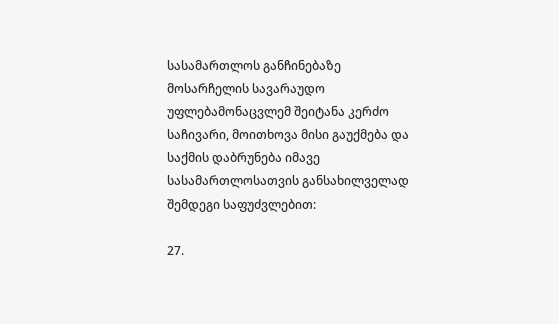სასამართლოს განჩინებაზე მოსარჩელის სავარაუდო უფლებამონაცვლემ შეიტანა კერძო საჩივარი, მოითხოვა მისი გაუქმება და საქმის დაბრუნება იმავე სასამართლოსათვის განსახილველად შემდეგი საფუძვლებით:

27.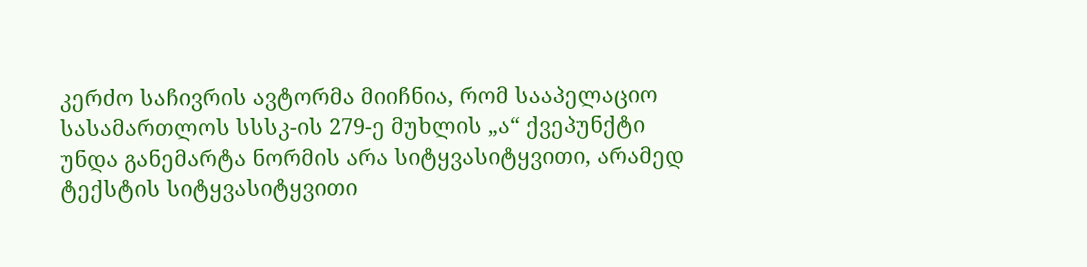კერძო საჩივრის ავტორმა მიიჩნია, რომ სააპელაციო სასამართლოს სსსკ-ის 279-ე მუხლის „ა“ ქვეპუნქტი უნდა განემარტა ნორმის არა სიტყვასიტყვითი, არამედ ტექსტის სიტყვასიტყვითი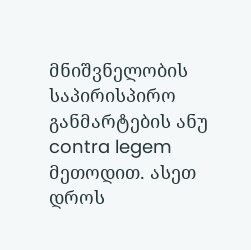მნიშვნელობის საპირისპირო განმარტების ანუ contra legem მეთოდით. ასეთ დროს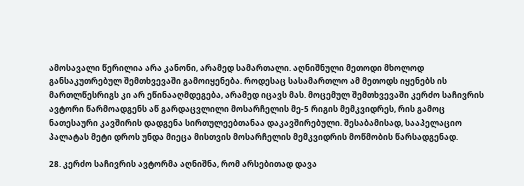ამოსავალი წერილია არა კანონი, არამედ სამართალი. აღნიშნული მეთოდი მხოლოდ განსაკუთრებულ შემთხვევაში გამოიყენება. როდესაც სასამართლო ამ მეთოდს იყენებს ის მართლწესრიგს კი არ ეწინააღმდეგება, არამედ იცავს მას. მოცემულ შემთხვევაში კერძო საჩივრის ავტორი წარმოადგენს აწ გარდაცვლილი მოსარჩელის მე-5 რიგის მემკვიდრეს, რის გამოც ნათესაური კავშირის დადგენა სირთულეებთანაა დაკავშირებული. შესაბამისად, სააპელაციო პალატას მეტი დროს უნდა მიეცა მისთვის მოსარჩელის მემკვიდრის მოწმობის წარსადგენად.

28. კერძო საჩივრის ავტორმა აღნიშნა, რომ არსებითად დავა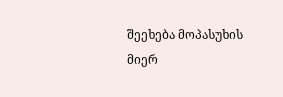შეეხება მოპასუხის მიერ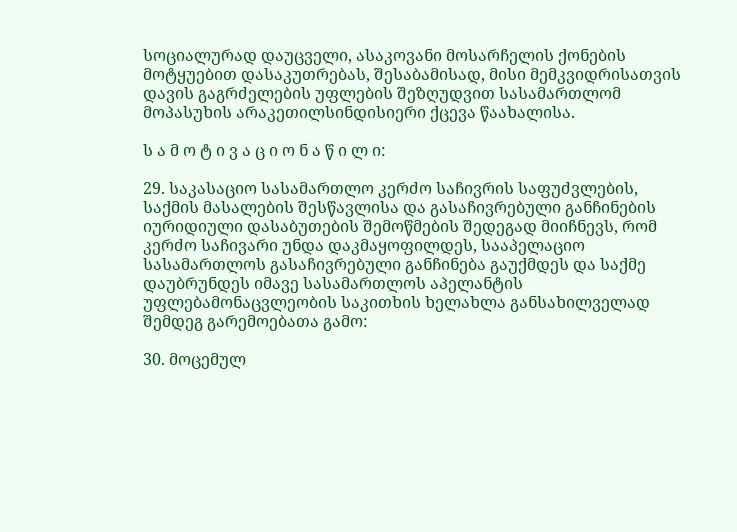სოციალურად დაუცველი, ასაკოვანი მოსარჩელის ქონების მოტყუებით დასაკუთრებას, შესაბამისად, მისი მემკვიდრისათვის დავის გაგრძელების უფლების შეზღუდვით სასამართლომ მოპასუხის არაკეთილსინდისიერი ქცევა წაახალისა.

ს ა მ ო ტ ი ვ ა ც ი ო ნ ა წ ი ლ ი:

29. საკასაციო სასამართლო კერძო საჩივრის საფუძვლების, საქმის მასალების შესწავლისა და გასაჩივრებული განჩინების იურიდიული დასაბუთების შემოწმების შედეგად მიიჩნევს, რომ კერძო საჩივარი უნდა დაკმაყოფილდეს, სააპელაციო სასამართლოს გასაჩივრებული განჩინება გაუქმდეს და საქმე დაუბრუნდეს იმავე სასამართლოს აპელანტის უფლებამონაცვლეობის საკითხის ხელახლა განსახილველად შემდეგ გარემოებათა გამო:

30. მოცემულ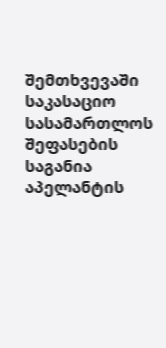შემთხვევაში საკასაციო სასამართლოს შეფასების საგანია აპელანტის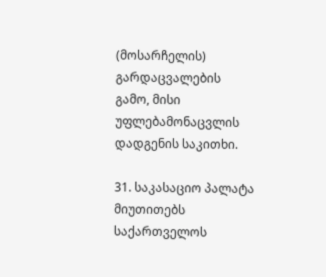(მოსარჩელის) გარდაცვალების გამო, მისი უფლებამონაცვლის დადგენის საკითხი.

31. საკასაციო პალატა მიუთითებს საქართველოს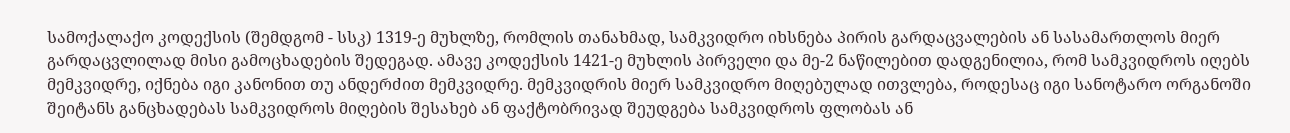სამოქალაქო კოდექსის (შემდგომ - სსკ) 1319-ე მუხლზე, რომლის თანახმად, სამკვიდრო იხსნება პირის გარდაცვალების ან სასამართლოს მიერ გარდაცვლილად მისი გამოცხადების შედეგად. ამავე კოდექსის 1421-ე მუხლის პირველი და მე-2 ნაწილებით დადგენილია, რომ სამკვიდროს იღებს მემკვიდრე, იქნება იგი კანონით თუ ანდერძით მემკვიდრე. მემკვიდრის მიერ სამკვიდრო მიღებულად ითვლება, როდესაც იგი სანოტარო ორგანოში შეიტანს განცხადებას სამკვიდროს მიღების შესახებ ან ფაქტობრივად შეუდგება სამკვიდროს ფლობას ან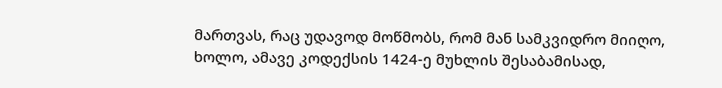მართვას, რაც უდავოდ მოწმობს, რომ მან სამკვიდრო მიიღო, ხოლო, ამავე კოდექსის 1424-ე მუხლის შესაბამისად,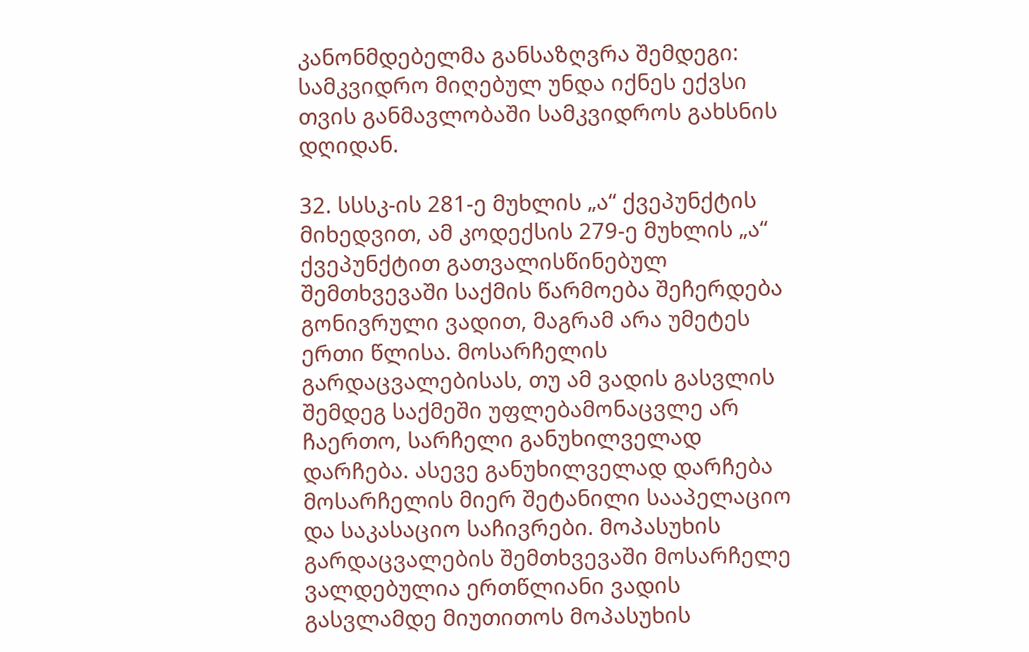კანონმდებელმა განსაზღვრა შემდეგი: სამკვიდრო მიღებულ უნდა იქნეს ექვსი თვის განმავლობაში სამკვიდროს გახსნის დღიდან.

32. სსსკ-ის 281-ე მუხლის „ა“ ქვეპუნქტის მიხედვით, ამ კოდექსის 279-ე მუხლის „ა“ ქვეპუნქტით გათვალისწინებულ შემთხვევაში საქმის წარმოება შეჩერდება გონივრული ვადით, მაგრამ არა უმეტეს ერთი წლისა. მოსარჩელის გარდაცვალებისას, თუ ამ ვადის გასვლის შემდეგ საქმეში უფლებამონაცვლე არ ჩაერთო, სარჩელი განუხილველად დარჩება. ასევე განუხილველად დარჩება მოსარჩელის მიერ შეტანილი სააპელაციო და საკასაციო საჩივრები. მოპასუხის გარდაცვალების შემთხვევაში მოსარჩელე ვალდებულია ერთწლიანი ვადის გასვლამდე მიუთითოს მოპასუხის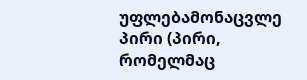უფლებამონაცვლე პირი (პირი, რომელმაც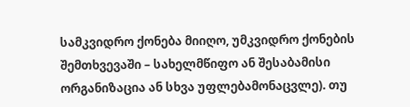სამკვიდრო ქონება მიიღო, უმკვიდრო ქონების შემთხვევაში – სახელმწიფო ან შესაბამისი ორგანიზაცია ან სხვა უფლებამონაცვლე). თუ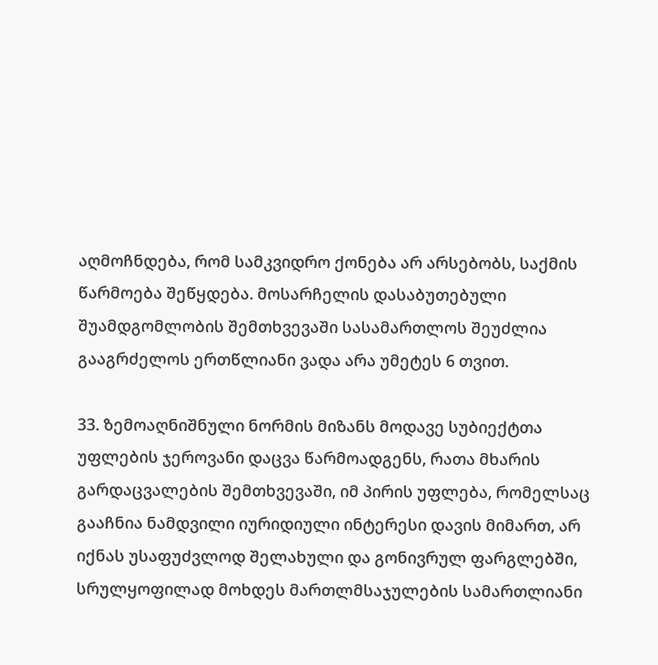აღმოჩნდება, რომ სამკვიდრო ქონება არ არსებობს, საქმის წარმოება შეწყდება. მოსარჩელის დასაბუთებული შუამდგომლობის შემთხვევაში სასამართლოს შეუძლია გააგრძელოს ერთწლიანი ვადა არა უმეტეს 6 თვით.

33. ზემოაღნიშნული ნორმის მიზანს მოდავე სუბიექტთა უფლების ჯეროვანი დაცვა წარმოადგენს, რათა მხარის გარდაცვალების შემთხვევაში, იმ პირის უფლება, რომელსაც გააჩნია ნამდვილი იურიდიული ინტერესი დავის მიმართ, არ იქნას უსაფუძვლოდ შელახული და გონივრულ ფარგლებში, სრულყოფილად მოხდეს მართლმსაჯულების სამართლიანი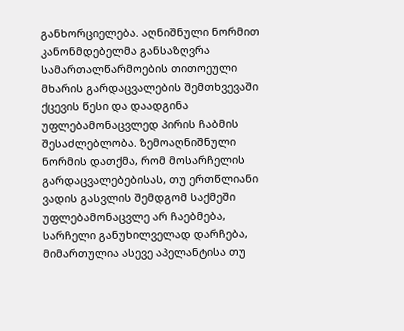განხორციელება. აღნიშნული ნორმით კანონმდებელმა განსაზღვრა სამართალწარმოების თითოეული მხარის გარდაცვალების შემთხვევაში ქცევის წესი და დაადგინა უფლებამონაცვლედ პირის ჩაბმის შესაძლებლობა. ზემოაღნიშნული ნორმის დათქმა, რომ მოსარჩელის გარდაცვალებებისას, თუ ერთწლიანი ვადის გასვლის შემდგომ საქმეში უფლებამონაცვლე არ ჩაებმება, სარჩელი განუხილველად დარჩება, მიმართულია ასევე აპელანტისა თუ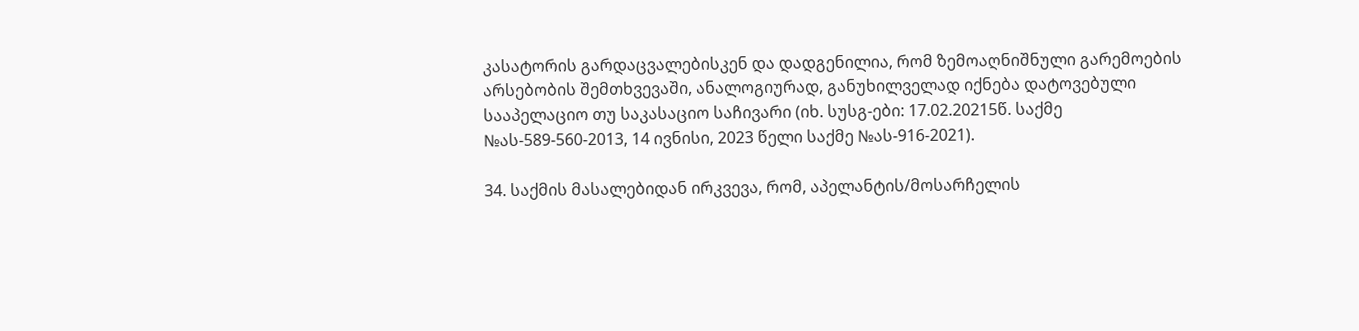კასატორის გარდაცვალებისკენ და დადგენილია, რომ ზემოაღნიშნული გარემოების არსებობის შემთხვევაში, ანალოგიურად, განუხილველად იქნება დატოვებული სააპელაციო თუ საკასაციო საჩივარი (იხ. სუსგ-ები: 17.02.20215წ. საქმე №ას-589-560-2013, 14 ივნისი, 2023 წელი საქმე №ას-916-2021).

34. საქმის მასალებიდან ირკვევა, რომ, აპელანტის/მოსარჩელის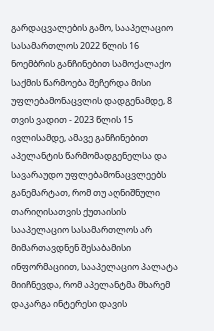გარდაცვალების გამო, სააპელაციო სასამართლოს 2022 წლის 16 ნოემბრის განჩინებით სამოქალაქო საქმის წარმოება შეჩერდა მისი უფლებამონაცვლის დადგენამდე, 8 თვის ვადით - 2023 წლის 15 ივლისამდე, ამავე განჩინებით აპელანტის წარმომადგენელსა და სავარაუდო უფლებამონაცვლეებს განემარტათ, რომ თუ აღნიშნული თარიღისათვის ქუთაისის სააპელაციო სასამართლოს არ მიმართავდნენ შესაბამისი ინფორმაციით, სააპელაციო პალატა მიიჩნევდა, რომ აპელანტმა მხარემ დაკარგა ინტერესი დავის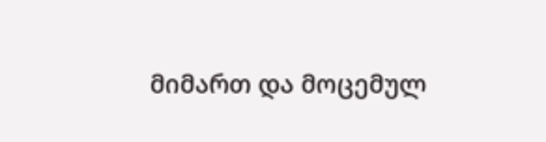მიმართ და მოცემულ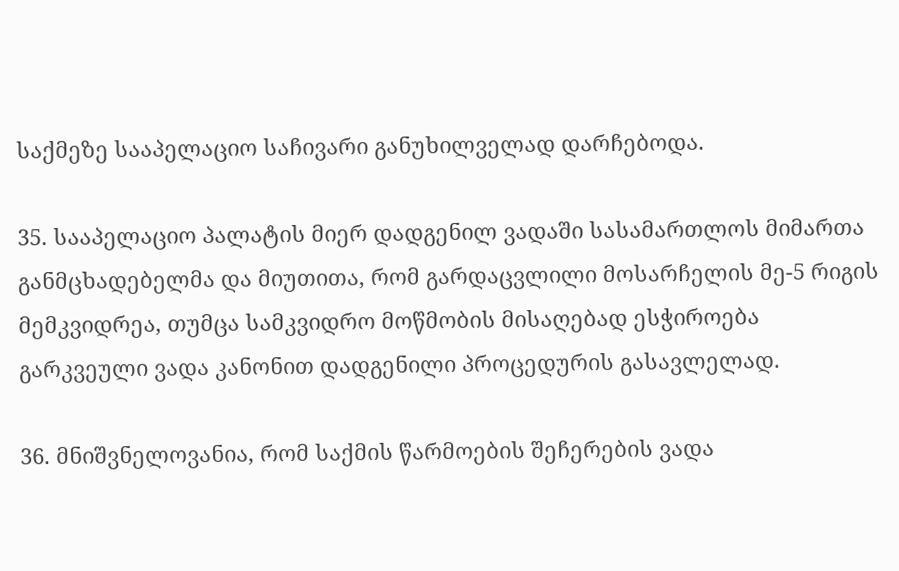საქმეზე სააპელაციო საჩივარი განუხილველად დარჩებოდა.

35. სააპელაციო პალატის მიერ დადგენილ ვადაში სასამართლოს მიმართა განმცხადებელმა და მიუთითა, რომ გარდაცვლილი მოსარჩელის მე-5 რიგის მემკვიდრეა, თუმცა სამკვიდრო მოწმობის მისაღებად ესჭიროება გარკვეული ვადა კანონით დადგენილი პროცედურის გასავლელად.

36. მნიშვნელოვანია, რომ საქმის წარმოების შეჩერების ვადა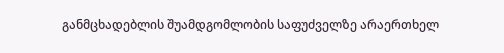განმცხადებლის შუამდგომლობის საფუძველზე არაერთხელ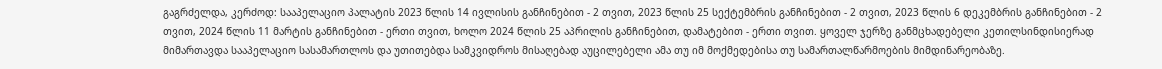გაგრძელდა, კერძოდ: სააპელაციო პალატის 2023 წლის 14 ივლისის განჩინებით - 2 თვით, 2023 წლის 25 სექტემბრის განჩინებით - 2 თვით, 2023 წლის 6 დეკემბრის განჩინებით - 2 თვით, 2024 წლის 11 მარტის განჩინებით - ერთი თვით, ხოლო 2024 წლის 25 აპრილის განჩინებით, დამატებით - ერთი თვით. ყოველ ჯერზე განმცხადებელი კეთილსინდისიერად მიმართავდა სააპელაციო სასამართლოს და უთითებდა სამკვიდროს მისაღებად აუცილებელი ამა თუ იმ მოქმედებისა თუ სამართალწარმოების მიმდინარეობაზე.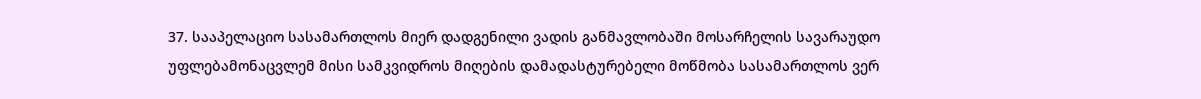37. სააპელაციო სასამართლოს მიერ დადგენილი ვადის განმავლობაში მოსარჩელის სავარაუდო უფლებამონაცვლემ მისი სამკვიდროს მიღების დამადასტურებელი მოწმობა სასამართლოს ვერ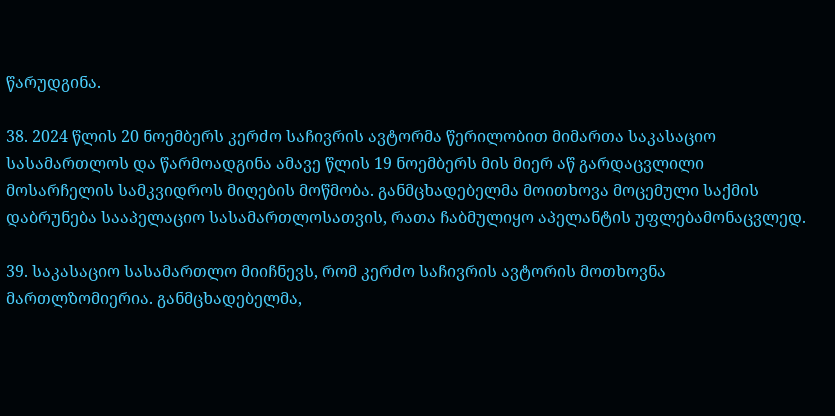წარუდგინა.

38. 2024 წლის 20 ნოემბერს კერძო საჩივრის ავტორმა წერილობით მიმართა საკასაციო სასამართლოს და წარმოადგინა ამავე წლის 19 ნოემბერს მის მიერ აწ გარდაცვლილი მოსარჩელის სამკვიდროს მიღების მოწმობა. განმცხადებელმა მოითხოვა მოცემული საქმის დაბრუნება სააპელაციო სასამართლოსათვის, რათა ჩაბმულიყო აპელანტის უფლებამონაცვლედ.

39. საკასაციო სასამართლო მიიჩნევს, რომ კერძო საჩივრის ავტორის მოთხოვნა მართლზომიერია. განმცხადებელმა,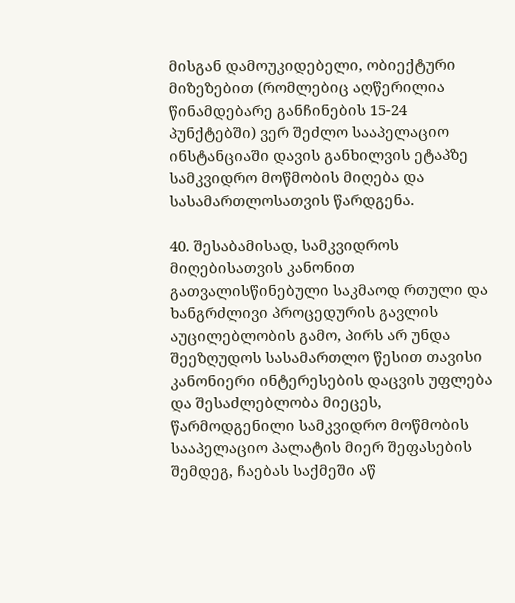მისგან დამოუკიდებელი, ობიექტური მიზეზებით (რომლებიც აღწერილია წინამდებარე განჩინების 15-24 პუნქტებში) ვერ შეძლო სააპელაციო ინსტანციაში დავის განხილვის ეტაპზე სამკვიდრო მოწმობის მიღება და სასამართლოსათვის წარდგენა.

40. შესაბამისად, სამკვიდროს მიღებისათვის კანონით გათვალისწინებული საკმაოდ რთული და ხანგრძლივი პროცედურის გავლის აუცილებლობის გამო, პირს არ უნდა შეეზღუდოს სასამართლო წესით თავისი კანონიერი ინტერესების დაცვის უფლება და შესაძლებლობა მიეცეს, წარმოდგენილი სამკვიდრო მოწმობის სააპელაციო პალატის მიერ შეფასების შემდეგ, ჩაებას საქმეში აწ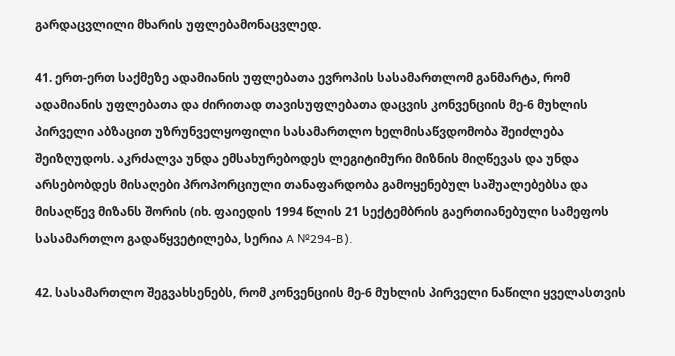გარდაცვლილი მხარის უფლებამონაცვლედ.

41. ერთ-ერთ საქმეზე ადამიანის უფლებათა ევროპის სასამართლომ განმარტა, რომ ადამიანის უფლებათა და ძირითად თავისუფლებათა დაცვის კონვენციის მე-6 მუხლის პირველი აბზაცით უზრუნველყოფილი სასამართლო ხელმისაწვდომობა შეიძლება შეიზღუდოს. აკრძალვა უნდა ემსახურებოდეს ლეგიტიმური მიზნის მიღწევას და უნდა არსებობდეს მისაღები პროპორციული თანაფარდობა გამოყენებულ საშუალებებსა და მისაღწევ მიზანს შორის (იხ. ფაიედის 1994 წლის 21 სექტემბრის გაერთიანებული სამეფოს სასამართლო გადაწყვეტილება, სერია A №294-B).

42. სასამართლო შეგვახსენებს, რომ კონვენციის მე-6 მუხლის პირველი ნაწილი ყველასთვის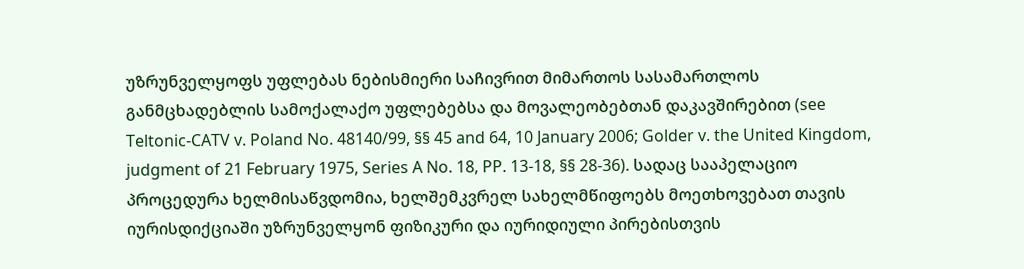უზრუნველყოფს უფლებას ნებისმიერი საჩივრით მიმართოს სასამართლოს განმცხადებლის სამოქალაქო უფლებებსა და მოვალეობებთან დაკავშირებით (see Teltonic-CATV v. Poland No. 48140/99, §§ 45 and 64, 10 January 2006; Golder v. the United Kingdom, judgment of 21 February 1975, Series A No. 18, PP. 13-18, §§ 28-36). სადაც სააპელაციო პროცედურა ხელმისაწვდომია, ხელშემკვრელ სახელმწიფოებს მოეთხოვებათ თავის იურისდიქციაში უზრუნველყონ ფიზიკური და იურიდიული პირებისთვის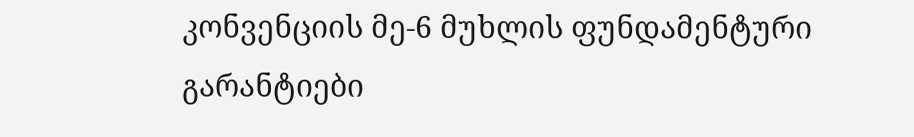კონვენციის მე-6 მუხლის ფუნდამენტური გარანტიები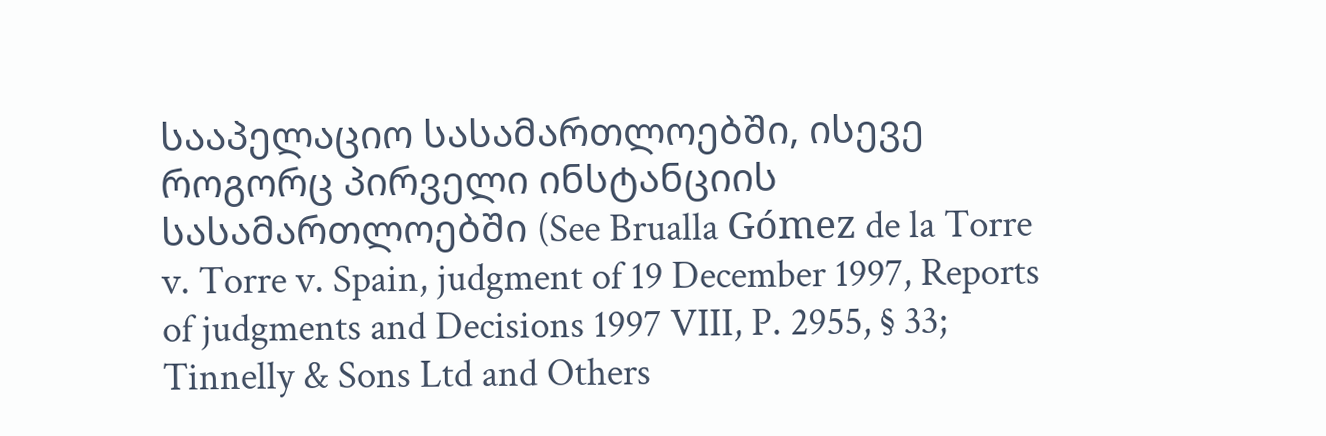სააპელაციო სასამართლოებში, ისევე როგორც პირველი ინსტანციის სასამართლოებში (See Brualla Gómez de la Torre v. Torre v. Spain, judgment of 19 December 1997, Reports of judgments and Decisions 1997 VIII, P. 2955, § 33; Tinnelly & Sons Ltd and Others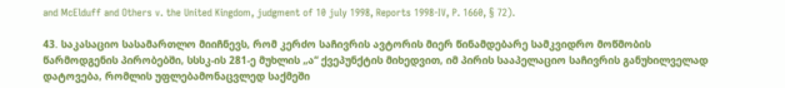and McElduff and Others v. the United Kingdom, judgment of 10 july 1998, Reports 1998-IV, P. 1660, § 72).

43. საკასაციო სასამართლო მიიჩნევს, რომ კერძო საჩივრის ავტორის მიერ წინამდებარე სამკვიდრო მოწმობის წარმოდგენის პირობებში, სსსკ-ის 281-ე მუხლის „ა“ ქვეპუნქტის მიხედვით, იმ პირის სააპელაციო საჩივრის განუხილველად დატოვება, რომლის უფლებამონაცვლედ საქმეში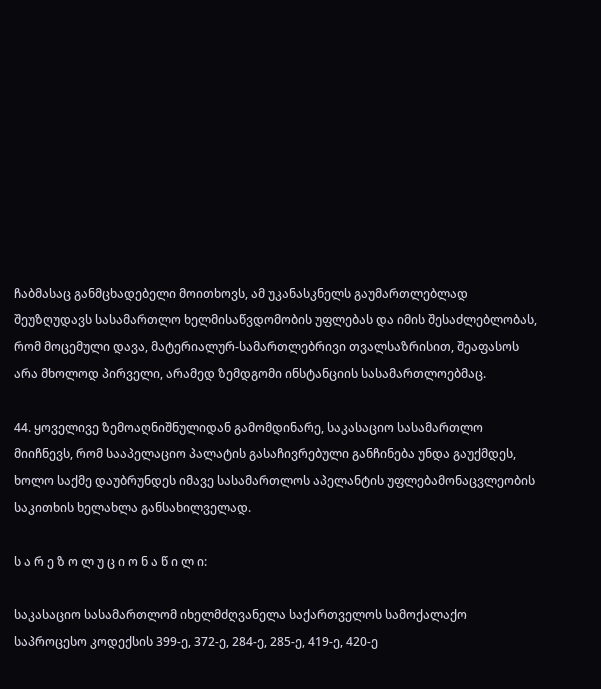ჩაბმასაც განმცხადებელი მოითხოვს, ამ უკანასკნელს გაუმართლებლად შეუზღუდავს სასამართლო ხელმისაწვდომობის უფლებას და იმის შესაძლებლობას, რომ მოცემული დავა, მატერიალურ-სამართლებრივი თვალსაზრისით, შეაფასოს არა მხოლოდ პირველი, არამედ ზემდგომი ინსტანციის სასამართლოებმაც.

44. ყოველივე ზემოაღნიშნულიდან გამომდინარე, საკასაციო სასამართლო მიიჩნევს, რომ სააპელაციო პალატის გასაჩივრებული განჩინება უნდა გაუქმდეს, ხოლო საქმე დაუბრუნდეს იმავე სასამართლოს აპელანტის უფლებამონაცვლეობის საკითხის ხელახლა განსახილველად.

ს ა რ ე ზ ო ლ უ ც ი ო ნ ა წ ი ლ ი:

საკასაციო სასამართლომ იხელმძღვანელა საქართველოს სამოქალაქო საპროცესო კოდექსის 399-ე, 372-ე, 284-ე, 285-ე, 419-ე, 420-ე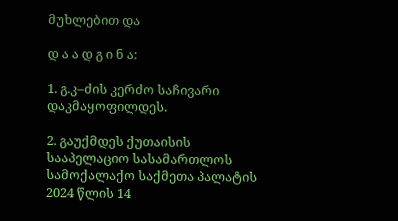მუხლებით და

დ ა ა დ გ ი ნ ა:

1. გ.კ–ძის კერძო საჩივარი დაკმაყოფილდეს.

2. გაუქმდეს ქუთაისის სააპელაციო სასამართლოს სამოქალაქო საქმეთა პალატის 2024 წლის 14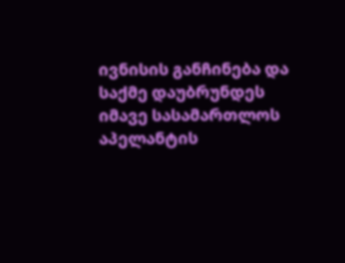ივნისის განჩინება და საქმე დაუბრუნდეს იმავე სასამართლოს აპელანტის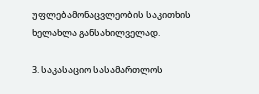უფლებამონაცვლეობის საკითხის ხელახლა განსახილველად.

3. საკასაციო სასამართლოს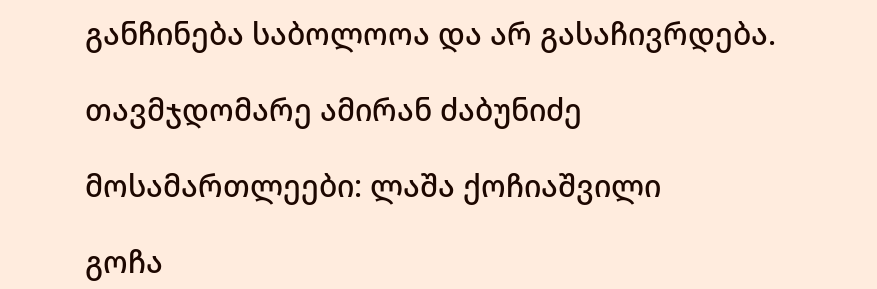განჩინება საბოლოოა და არ გასაჩივრდება.

თავმჯდომარე ამირან ძაბუნიძე

მოსამართლეები: ლაშა ქოჩიაშვილი

გოჩა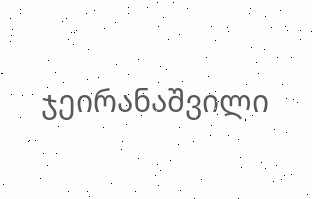ჯეირანაშვილი